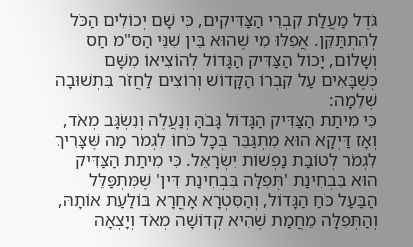גֹּדֶל מַעֲלַת קִבְרֵי הַצַּדִּיקִים, כִּי שָׁם יְכוֹלִים הַכֹּל לְהִתְתַּקֵּן. אֲפִלּוּ מִי שֶׁהוּא בֵּין שִׁנֵּי הַסּ"מ חַס וְשָׁלוֹם, יָכוֹל הַצַּדִּיק הַגָּדוֹל לְהוֹצִיאוֹ מִשָּׁם כְּשֶׁבָּאִים עַל קִבְרוֹ הַקָּדוֹשׁ וְרוֹצִים לַחֲזֹר בִּתְשׁוּבָה שְׁלֵמָה:
כִּי מִיתַת הַצַּדִּיק הַגָּדוֹל גָּבֹהַּ וְנַעֲלֶה וְנִשְׂגָּב מְאֹד, וְאָז דַּיְקָא הוּא מִתְגַּבֵּר בְּכָל כֹּחוֹ לִגְמֹר מַה שֶּׁצָּרִיךְ לִגְמֹר לְטוֹבַת נַפְשׁוֹת יִשְׂרָאֵל. כִּי מִיתַת הַצַּדִּיק הוּא בִּבְחִינַת 'תְּפִלָּה בִּבְחִינַת דִּין' שֶׁמִּתְפַּלֵּל הַבַּעַל כֹּחַ הַגָּדוֹל, וְהַסִּטְרָא אָחֳרָא בּוֹלַעַת אוֹתָהּ, וְהַתְּפִלָּה מֵחֲמַת שֶׁהִיא קְדוֹשָׁה מְאֹד וְיָצְאָה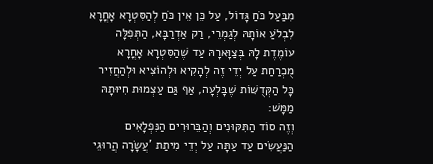מִבַּעַל כֹּחַ גָּדוֹל, עַל כֵּן אֵין כֹּחַ לְהַסִּטְרָא אָחֳרָא לִבְלֹעַ אוֹתָהּ לְגַמְרֵי, רַק אַדְרַבָּא, הַתְּפִלָּה עוֹמֶדֶת לָהּ בְּצַוָּארָהּ עַד שֶׁהַסִּטְרָא אָחֳרָא מֻכְרַחַת עַל יְדֵי זֶה לְהָקִיא וּלְהוֹצִיא וּלְהַחֲזִיר כָּל הַקְּדֻשּׁוֹת שֶׁבָּלְעָה, אַף גַּם עַצְמוּת חִיּוּתָהּ מַמָּשׁ:
וְזֶה סוֹד הַתִּקּוּנִים וְהַבֵּרוּרִים הַנִּפְלָאִים הַנַּעֲשִׂים עַד עַתָּה עַל יְדֵי מִיתַת 'עֲשָׂרָה הֲרוּגֵי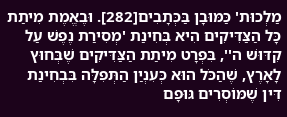מַלְכוּת' כַּמּוּבָן בַּכְּתָבִים[282]. וּבֶאֱמֶת מִיתַת כָּל הַצַּדִּיקִים הִיא בְּחִינַת 'מְסִירַת נֶפֶשׁ עַל קִדּוּשׁ ה'', בִּפְרָט מִיתַת הַצַּדִּיקִים שֶׁבְּחוּץ לָאָרֶץ, שֶׁהַכֹּל הוּא כְּעִנְיַן הַתְּפִלָּה בִּבְחִינַת דִּין שֶׁמּוֹסְרִים גּוּפָם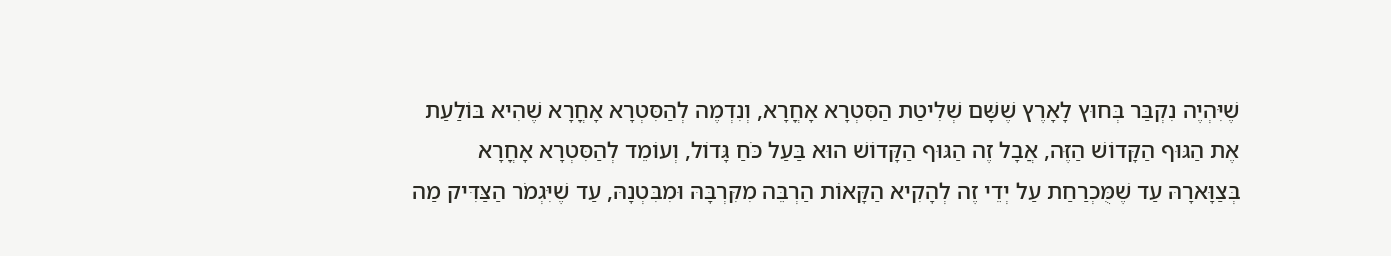שֶׁיִּהְיֶה נִקְבַּר בְּחוּץ לָאָרֶץ שֶׁשָּׁם שְׁלִיטַת הַסִּטְרָא אָחֳרָא, וְנִדְמֶה לְהַסִּטְרָא אָחֳרָא שֶׁהִיא בּוֹלַעַת אֶת הַגּוּף הַקָּדוֹשׁ הַזֶּה, אֲבָל זֶה הַגּוּף הַקָּדוֹשׁ הוּא בַּעַל כֹּחַ גָּדוֹל, וְעוֹמֵד לְהַסִּטְרָא אָחֳרָא בְּצַוָּארָהּ עַד שֶׁמֻּכְרַחַת עַל יְדֵי זֶה לְהָקִיא הַקָּאוֹת הַרְבֵּה מִקִּרְבָּהּ וּמִבִּטְנָהּ, עַד שֶׁיִּגְמֹר הַצַּדִּיק מַה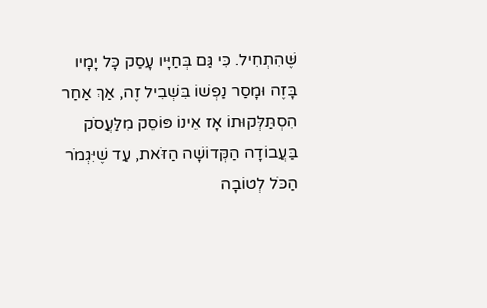שֶּׁהִתְחִיל. כִּי גַּם בְּחַיָּיו עָסַק כָּל יָמָיו בָּזֶה וּמָסַר נַפְשׁוֹ בִּשְׁבִיל זֶה, אַךְ אַחַר הִסְתַּלְּקוּתוֹ אָז אֵינוֹ פּוֹסֵק מִלַּעֲסֹק בַּעֲבוֹדָה הַקְּדוֹשָׁה הַזֹּאת, עַד שֶׁיִּגְמֹר הַכֹּל לְטוֹבָה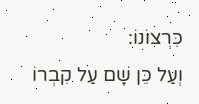כִּרְצוֹנוֹ:
וְעַל כֵּן שָׁם עַל קִבְרוֹ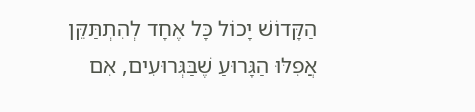הַקָּדוֹשׁ יָכוֹל כָּל אֶחָד לְהִתְתַּקֵּן אֲפִלּוּ הַגָּרוּעַ שֶׁבַּגְּרוּעִים, אִם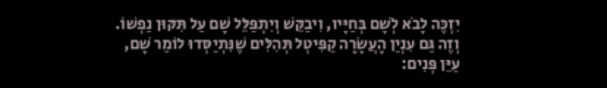יִזְכֶּה לָבֹא לְשָׁם בְּחַיָּיו, וִיבַקֵּשׁ וְיִתְפַּלֵּל שָׁם עַל תִּקּוּן נַפְשׁוֹ. וְזֶה גַּם עִנְיַן הָעֲשָׂרָה קַפִּיטְל תְּהִלִּים שֶׁנִּתְיַסְּדוּ לוֹמַר שָׁם, עַיֵּן פְּנִים: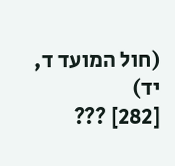(חול המועד ד, יד)
[282] ???